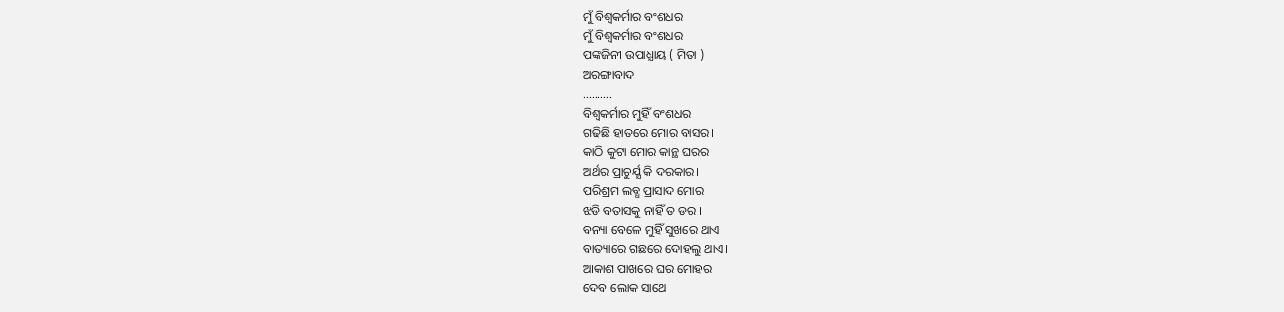ମୁଁ ବିଶ୍ବକର୍ମାର ବଂଶଧର
ମୁଁ ବିଶ୍ବକର୍ମାର ବଂଶଧର
ପଙ୍କଜିନୀ ଉପାଧ୍ଯାୟ ( ମିତା )
ଅରଙ୍ଗାବାଦ
..........
ବିଶ୍ବକର୍ମାର ମୁହିଁ ବଂଶଧର
ଗଢିଛି ହାତରେ ମୋର ବାସର।
କାଠି କୁଟା ମୋର କାନ୍ଥ ଘରର
ଅର୍ଥର ପ୍ରାଚୁର୍ଯ୍ଯ କି ଦରକାର।
ପରିଶ୍ରମ ଲବ୍ଧ ପ୍ରାସାଦ ମୋର
ଝଡି ବତାସକୁ ନାହିଁ ତ ଡର ।
ବନ୍ୟା ବେଳେ ମୁହିଁ ସୁଖରେ ଥାଏ
ବାତ୍ୟାରେ ଗଛରେ ଦୋହଲୁ ଥାଏ।
ଆକାଶ ପାଖରେ ଘର ମୋହର
ଦେବ ଲୋକ ସାଥେ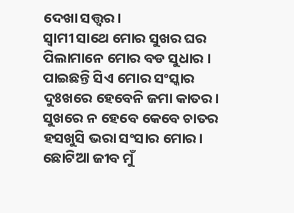ଦେଖା ସତ୍ତ୍ବର।
ସ୍ବାମୀ ସାଥେ ମୋର ସୁଖର ଘର
ପିଲାମାନେ ମୋର ବଡ ସୁଧାର ।
ପାଇଛନ୍ତି ସିଏ ମୋର ସଂସ୍କାର
ଦୁଃଖରେ ହେବେନି ଜମା କାତର।
ସୁଖରେ ନ ହେବେ କେବେ ଚାତର
ହସଖୁସି ଭରା ସଂସାର ମୋର।
ଛୋଟିଆ ଜୀବ ମୁଁ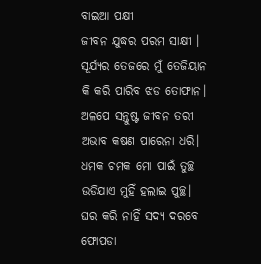ବାଇଆ ପକ୍ଷୀ
ଜୀବନ ଯୁଦ୍ଧର ପରମ ସାକ୍ଷୀ ।
ସୂର୍ଯ୍ଯର ତେଜରେ ମୁଁ ତେଜିୟାନ
କି କରି ପାରିବ ଝଡ ତୋଫାନ।
ଅଳପେ ସନ୍ତୁଷ୍ଟ ଜୀବନ ତରୀ
ଅଭାବ କଷଣ ପାରେନା ଧରି।
ଧମକ ଚମକ ମୋ ପାଇଁ ତୁଚ୍ଛ
ଉଡିଯାଏ ମୁହିଁ ହଲାଇ ପୁଚ୍ଛ।
ଘର କରି ନାହିଁ ସଦ୍ଯ ଦରବେ
ଫୋପଡା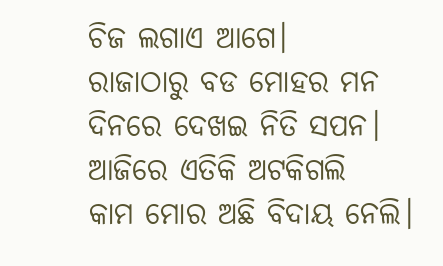ଚିଜ ଲଗାଏ ଆଗେ।
ରାଜାଠାରୁ ବଡ ମୋହର ମନ
ଦିନରେ ଦେଖଇ ନିତି ସପନ।
ଆଜିରେ ଏତିକି ଅଟକିଗଲି
କାମ ମୋର ଅଛି ବିଦାୟ ନେଲି।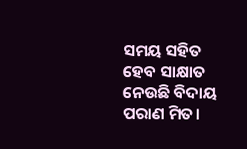ସମୟ ସହିତ ହେବ ସାକ୍ଷାତ
ନେଉଛି ବିଦାୟ ପରାଣ ମିତ।